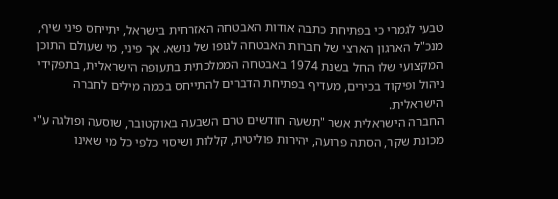טבעי לגמרי כי בפתיחת כתבה אודות האבטחה האזרחית בישראל, יתייחס פיני שיף, מנכ"ל הארגון הארצי של חברות האבטחה לגופו של נושא. אך פיני, מי שעולם התוכן המקצועי שלו החל בשנת 1974 באבטחה הממלכתית בתעופה הישראלית, בתפקידי ניהול ופיקוד בכירים, מעדיף בפתיחת הדברים להתייחס בכמה מילים לחברה הישראלית.
החברה הישראלית אשר "תשעה חודשים טרם השבעה באוקטובר, שוסעה ופולגה ע"י מכונת שקר, הסתה פרועה, יהירות פוליטית, קללות ושיסוי כלפי כל מי שאינו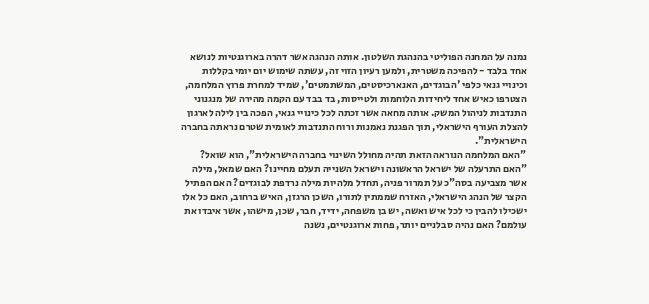נמנה על המחנה הפוליטי בהנהגת השלטון. אותה הנהגה אשר דהרה בארוגנטיות לנושא אחד בלבד - להפיכה משטרית, ולמען רעיון הזוי זה, עשתה שימוש יום יומי בקללות וכינויי גנאי כלפי 'הבוגדים, האנארכיסטים, המשתמטים', שמיד למחרת פרוץ המלחמה, הצטרפו כאיש אחד ליחידות הלוחמות ולטייסות, בד בבד עם הקמה מהירה של מנגנוני התנדבות לניהול המשק. אותה מחאה אשר זכתה לכל כינויי גנאי, הפכה בין לילה לארגון להצלת העורף הישראלי, תוך הפגנת נאמנות ורוח התנדבות לאומית שטרם נראתה בחברה הישראלית".
"האם המלחמה הנוראה הזאת תהיה מחולל השינוי בחברה הישראלית", הוא שואל? "האם התרעלה של ישראל הראשונה וישראל השנייה תעלם מחיינו? האם שמאל, מילה אשר מצביעה בסה"כ על תמרור פניה, תחדל מלהיות מילה נרדפת לבוגדים? האם הפתיל הקצר של הנהג הישראלי, האזרח שממתין לתורו, השכן הרגזן, האיש ברחוב, האם כל אלו ישכילו להבין כי לכל איש ואשה, יש בן משפחה, ידיד, חבר, שכן, מישהו, אשר איבדו את עולמם? האם נהיה סבלניים יותר, פחות ארוגנטיים, נשנה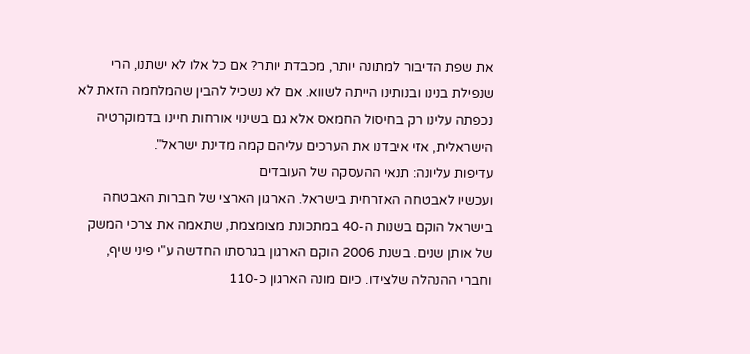את שפת הדיבור למתונה יותר, מכבדת יותר? אם כל אלו לא ישתנו, הרי שנפילת בנינו ובנותינו הייתה לשווא. אם לא נשכיל להבין שהמלחמה הזאת לא נכפתה עלינו רק בחיסול החמאס אלא גם בשינוי אורחות חיינו בדמוקרטיה הישראלית, אזי איבדנו את הערכים עליהם קמה מדינת ישראל".
עדיפות עליונה: תנאי ההעסקה של העובדים
ועכשיו לאבטחה האזרחית בישראל. הארגון הארצי של חברות האבטחה בישראל הוקם בשנות ה-40 במתכונת מצומצמת, שתאמה את צרכי המשק של אותן שנים. בשנת 2006 הוקם הארגון בגרסתו החדשה ע"י פיני שיף, וחברי ההנהלה שלצידו. כיום מונה הארגון כ-110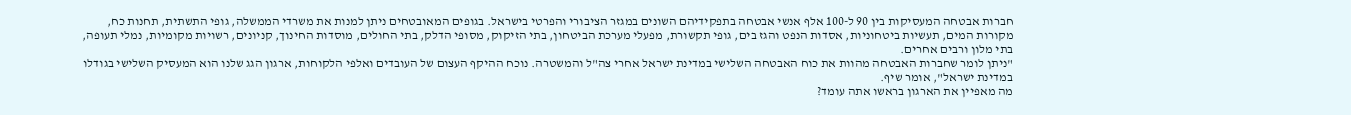חברות אבטחה המעסיקות בין 90 ל-100 אלף אנשי אבטחה בתפקידיהם השונים במגזר הציבורי והפרטי בישראל. בגופים המאובטחים ניתן למנות את משרדי הממשלה, גופי התשתית, תחנות כח, מקורות המים, תעשיות ביטחוניות, אסדות הנפט והגז בים, גופי תקשורת, מפעלי מערכת הביטחון, בתי הזיקוק, מסופי הדלק, בתי החולים, מוסדות החינוך, קניונים, רשויות מקומיות, נמלי תעופה, בתי מלון ורבים אחרים.
"ניתן לומר שחברות האבטחה מהוות את כוח האבטחה השלישי במדינת ישראל אחרי צה"ל והמשטרה. נוכח ההיקף העצום של העובדים ואלפי הלקוחות, ארגון הגג שלנו הוא המעסיק השלישי בגודלו במדינת ישראל", אומר שיף.
מה מאפיין את הארגון בראשו אתה עומד?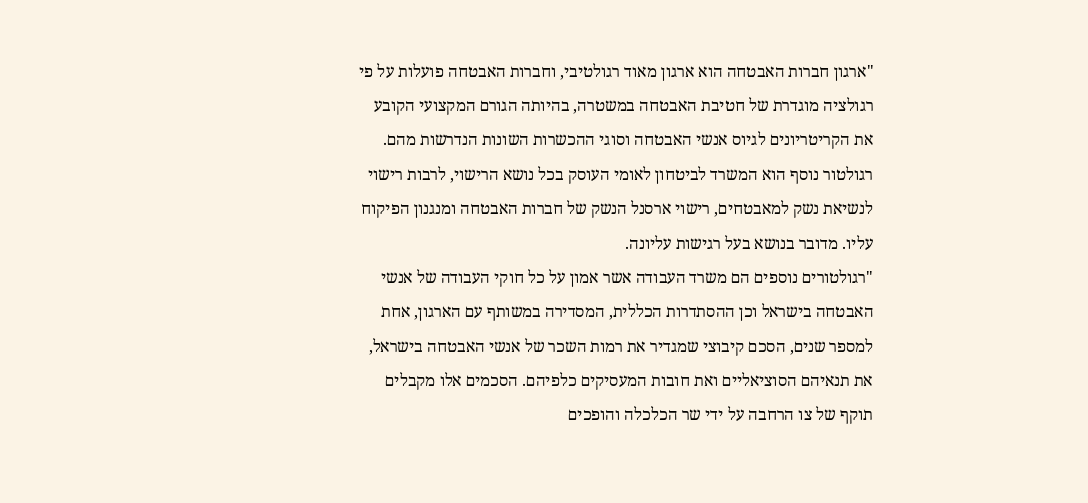"ארגון חברות האבטחה הוא ארגון מאוד רגולטיבי, וחברות האבטחה פועלות על פי רגולציה מוגדרת של חטיבת האבטחה במשטרה, בהיותה הגורם המקצועי הקובע את הקריטריונים לגיוס אנשי האבטחה וסוגי ההכשרות השונות הנדרשות מהם. רגולטור נוסף הוא המשרד לביטחון לאומי העוסק בכל נושא הרישוי, לרבות רישוי לנשיאת נשק למאבטחים, רישוי ארסנל הנשק של חברות האבטחה ומנגנון הפיקוח עליו. מדובר בנושא בעל רגישות עליונה.
"רגולטורים נוספים הם משרד העבודה אשר אמון על כל חוקי העבודה של אנשי האבטחה בישראל וכן ההסתדרות הכללית, המסדירה במשותף עם הארגון, אחת למספר שנים, הסכם קיבוצי שמגדיר את רמות השכר של אנשי האבטחה בישראל, את תנאיהם הסוציאליים ואת חובות המעסיקים כלפיהם. הסכמים אלו מקבלים תוקף של צו הרחבה על ידי שר הכלכלה והופכים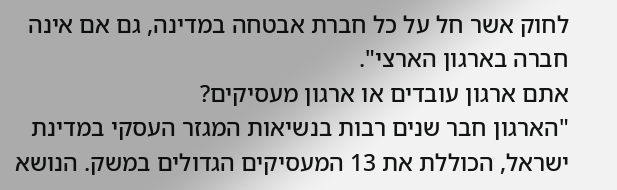לחוק אשר חל על כל חברת אבטחה במדינה, גם אם אינה חברה בארגון הארצי".
אתם ארגון עובדים או ארגון מעסיקים?
"הארגון חבר שנים רבות בנשיאות המגזר העסקי במדינת ישראל, הכוללת את 13 המעסיקים הגדולים במשק. הנושא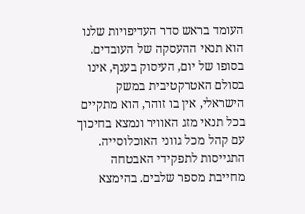העומד בראש סדר העדיפויות שלנו הוא תנאי ההעסקה של העובדים. בסופו של יום, העיסוק בענף, אינו בסולם האטרקטיבית במשק הישראלי, אין בו זוהר, הוא מתקיים בכל תנאי מזג האוויר ונמצא בחיכוך עם קהל מכל גווני האוכלוסייה. התגייסות לתפקידי האבטחה מחייבת מספר שלבים. בהימצא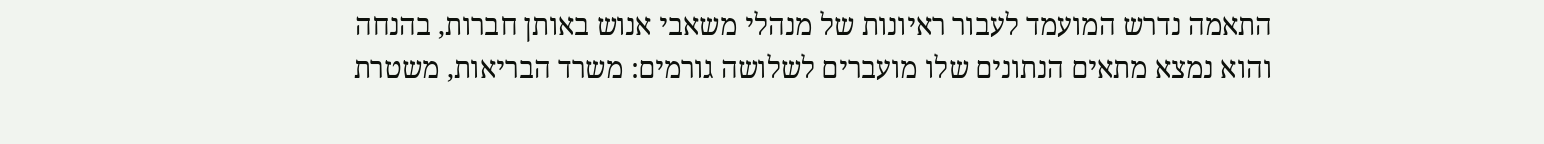התאמה נדרש המועמד לעבור ראיונות של מנהלי משאבי אנוש באותן חברות, בהנחה והוא נמצא מתאים הנתונים שלו מועברים לשלושה גורמים: משרד הבריאות, משטרת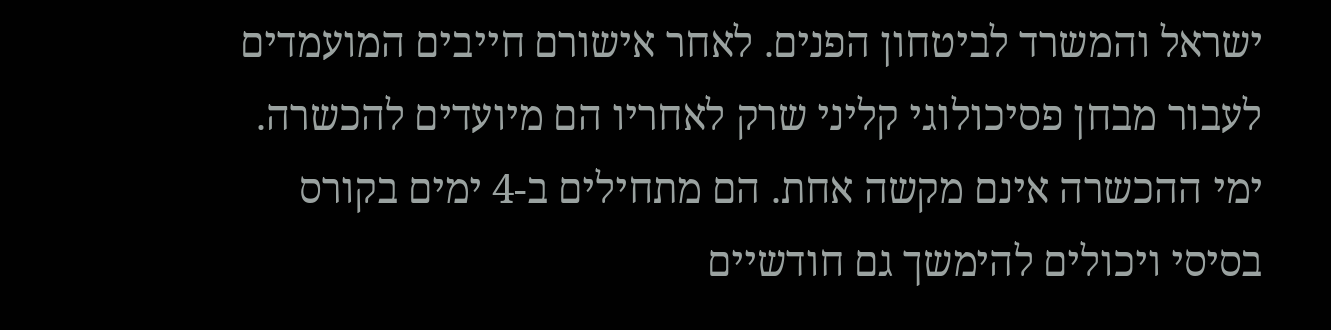ישראל והמשרד לביטחון הפנים. לאחר אישורם חייבים המועמדים לעבור מבחן פסיכולוגי קליני שרק לאחריו הם מיועדים להכשרה. ימי ההכשרה אינם מקשה אחת. הם מתחילים ב-4 ימים בקורס בסיסי ויכולים להימשך גם חודשיים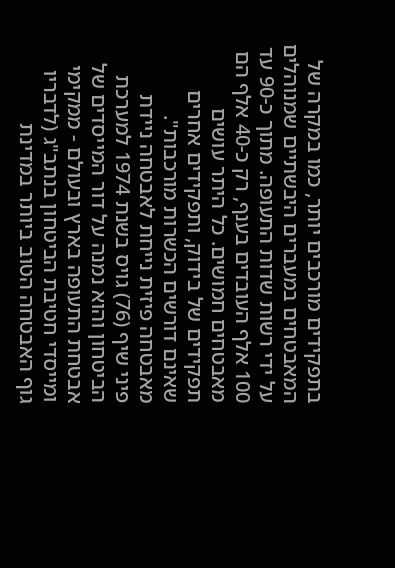בתפקידים מורכבים יותר, כמו במקרה של המאבטחים במעברים היבשתיים שמנוהלים על ידי רשות שדות התעופה. מתוך כ-90 עד 100 אלף העובדים בענף, רק כ-40 אלף הם מאבטחים חמושים. כל היתר עושים תפקידים של בידוק, ותפקידים אחרים שאינם דורשים הכשרות מורכבות".
מאבטחה פיזית נייחת לאבטחה ניידת
פיני שיף (76) גויס בשנת 1974 למערכת הביטחון והוא נמנה על דור המייסדים של אבטחת התעופה בארץ ובעולם - ממקימי ומייסדי חטיבת הביטחון בנתב"ג (לדבריו גוף האבטחה הטוב ביותר במדינת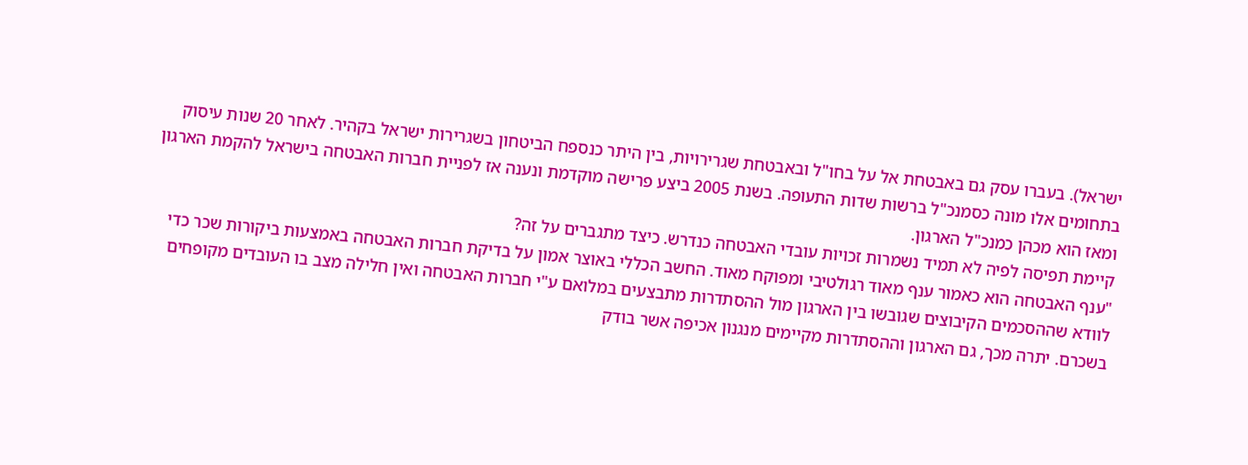ישראל). בעברו עסק גם באבטחת אל על בחו"ל ובאבטחת שגרירויות, בין היתר כנספח הביטחון בשגרירות ישראל בקהיר. לאחר 20 שנות עיסוק בתחומים אלו מונה כסמנכ"ל ברשות שדות התעופה. בשנת 2005 ביצע פרישה מוקדמת ונענה אז לפניית חברות האבטחה בישראל להקמת הארגון ומאז הוא מכהן כמנכ"ל הארגון.
קיימת תפיסה לפיה לא תמיד נשמרות זכויות עובדי האבטחה כנדרש. כיצד מתגברים על זה?
"ענף האבטחה הוא כאמור ענף מאוד רגולטיבי ומפוקח מאוד. החשב הכללי באוצר אמון על בדיקת חברות האבטחה באמצעות ביקורות שכר כדי לוודא שההסכמים הקיבוצים שגובשו בין הארגון מול ההסתדרות מתבצעים במלואם ע"י חברות האבטחה ואין חלילה מצב בו העובדים מקופחים בשכרם. יתרה מכך, גם הארגון וההסתדרות מקיימים מנגנון אכיפה אשר בודק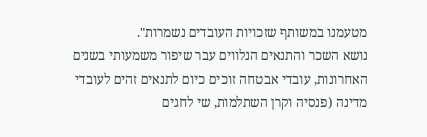מטעמנו במשותף שזכויות העובדים נשמרות".
נושא השכר והתנאים הנלווים עבר שיפור משמעותי בשנים האחרונות, עובדי אבטחה זוכים כיום לתנאים זהים לעובדי מדינה (פנסיה וקרן השתלמות, שי לחגים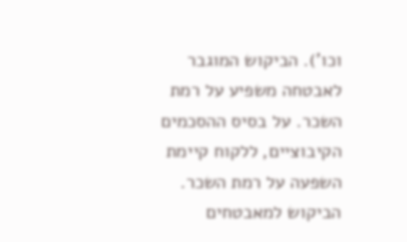וכו'). הביקוש המוגבר לאבטחה משפיע על רמת השכר. על בסיס ההסכמים הקיבוציים, ללקוח קיימת השפעה על רמת השכר. הביקוש למאבטחים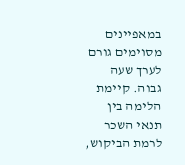במאפיינים מסוימים גורם לערך שעה גבוה. קיימת הלימה בין תנאי השכר לרמת הביקוש,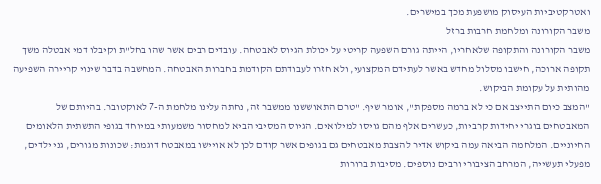ואטרקטיביות העיסוק מושפעת מכך במישרים.
משבר הקורונה ומלחמת חרבות ברזל
משבר הקורונה והתקופה שלאחריו, הייתה גורם השפעה קריטי על יכולת הגיוס לאבטחה. עובדים רבים אשר שהו בחל"ת וקיבלו דמי אבטלה משך תקופה ארוכה, חישבו מסלול מחדש באשר לעתידם המקצועי, ולא חזרו לעבודתם הקודמת בחברות האבטחה. המחשבה בדבר שינוי קריירה השפיעה מהותית על עקומת הביקוש.
"המצב כיום התייצב אם כי לא ברמה מספקת", אומר שיף. "טרם התאוששנו ממשבר זה, נחתה עלינו מלחמת ה-7 לאוקטובר. בהיותם של המאבטחים בוגרי יחידות קרביות, כעשרים אלף מהם גויסו למילואים. הגיוס המסיבי הביא למחסור משמעותי במיוחד בגופי התשתית הלאומים החיוניים. המלחמה הביאה עמה ביקוש אדיר להצבת מאבטחים גם בגופים אשר קודם לכן לא אויישו במאבטח דוגמת: שכונות מגורים, גני ילדים, מפעלי תעשייה, המרחב הציבורי ורבים נוספים. מסיבות ברורות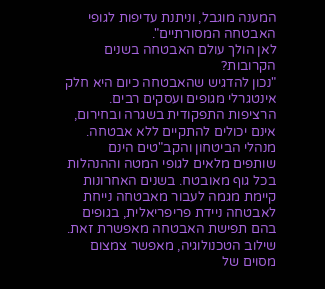המענה מוגבל, וניתנת עדיפות לגופי האבטחה המסורתיים".
לאן הולך עולם האבטחה בשנים הקרובות?
"נכון להדגיש שהאבטחה כיום היא חלק אינטגרלי מגופים ועסקים רבים. הרציפות התפקודית בשגרה ובחירום, אינם יכולים להתקיים ללא אבטחה. מנהלי הביטחון והקב"טים הינם שותפים מלאים לגופי המטה וההנהלות בכל גוף מאובטח. בשנים האחרונות קיימת מגמה לעבור מאבטחה נייחת לאבטחה ניידת פריפריאלית, בגופים בהם תפישת האבטחה מאפשרת זאת. שילוב הטכנולוגיה, מאפשר צמצום מסוים של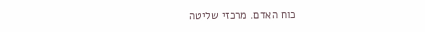כוח האדם. מרכזי שליטה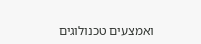ואמצעים טכנולוגים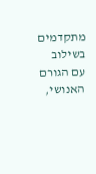מתקדמים בשילוב עם הגורם האנושי,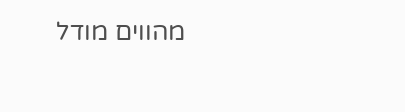מהווים מודל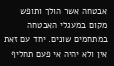אבטחה אשר הולך ותופש מקום במעגלי האבטחה במתחמים שונים. יחד עם זאת אין ולא יהיה אי פעם תחליף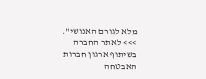מלא לגורם האנושי".
>>> לאתר החברה
בשיתוף ארגון חברות האבטחה